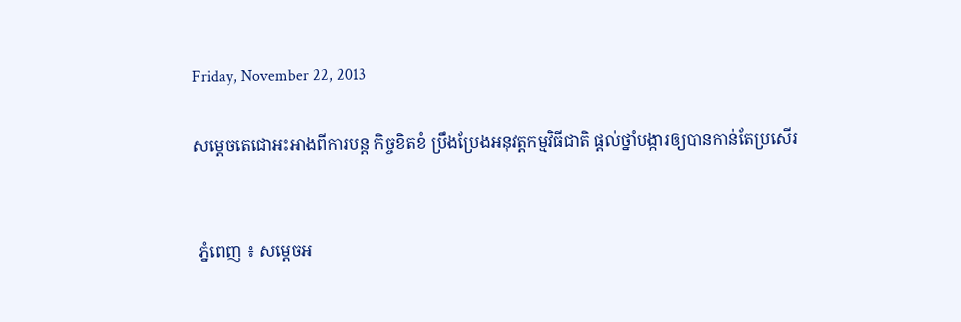Friday, November 22, 2013

សម្តេចតេជោអះអាងពីការបន្ត កិច្ចខិតខំ ប្រឹងប្រែងអនុវត្តកម្មវិធីជាតិ ផ្តល់ថ្នាំបង្ការឲ្យបានកាន់តែប្រសើរ


 ភ្នំពេញ ៖ សម្ដេចអ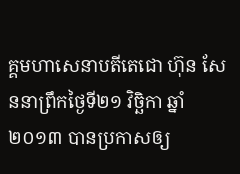គ្គមហាសេនាបតីតេជោ ហ៊ុន សែននាព្រឹកថ្ងៃទី២១ វិច្ឆិកា ឆ្នាំ២០១៣ បានប្រកាសឲ្យ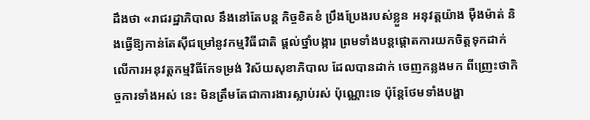ដឹងថា «រាជរដ្ឋាភិបាល នឹងនៅតែបន្ត កិច្ចខិតខំ ប្រឹងប្រែងរបស់ខ្លួន អនុវត្តយ៉ាង ម៉ឺងម៉ាត់ និងធ្វើឱ្យកាន់តែស៊ីជម្រៅនូវកម្មវិធីជាតិ ផ្តល់ថ្នាំបង្ការ ព្រមទាំងបន្តផ្តោតការយកចិត្តទុកដាក់លើការអនុវត្តកម្មវិធីកែទម្រង់ វិស័យសុខាភិបាល ដែលបានដាក់ ចេញកន្លងមក ពីញ្រេះថាកិច្ចការទាំងអស់ នេះ មិនត្រឹមតែជាការងារស្លាប់រស់ ប៉ុណ្ណោះទេ ប៉ុន្តែថែមទាំងបង្ហា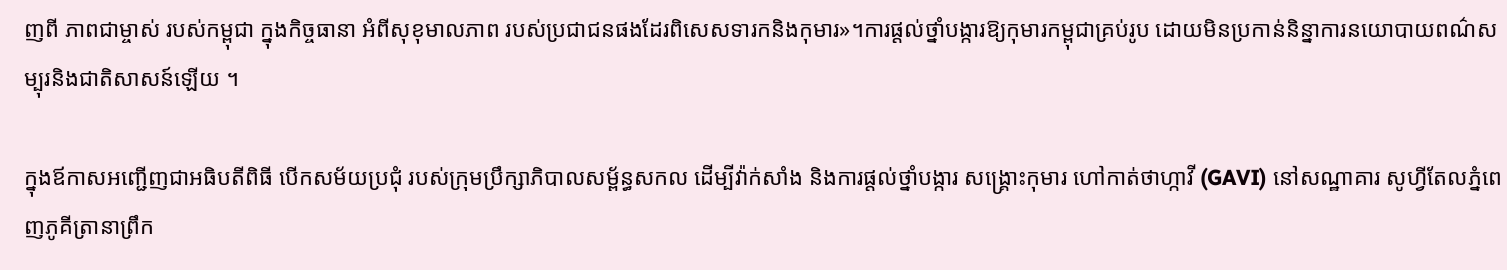ញពី ភាពជាម្ចាស់ របស់កម្ពុជា ក្នុងកិច្ចធានា អំពីសុខុមាលភាព របស់ប្រជាជនផងដែរពិសេសទារកនិងកុមារ»។ការផ្តល់ថ្នាំបង្ការឱ្យកុមារកម្ពុជាគ្រប់រូប ដោយមិនប្រកាន់និន្នាការនយោបាយពណ៌សម្បុរនិងជាតិសាសន៍ឡើយ ។

ក្នុងឪកាសអញ្ជើញជាអធិបតីពិធី បើកសម័យប្រជុំ របស់ក្រុមប្រឹក្សាភិបាលសម្ព័ន្ធសកល ដើម្បីវ៉ាក់សាំង និងការផ្តល់ថ្នាំបង្ការ សង្គ្រោះកុមារ ហៅកាត់ថាហ្កាវី (GAVI) នៅសណ្ឋាគារ សូហ្វីតែលភ្នំពេញភូគីត្រានាព្រឹក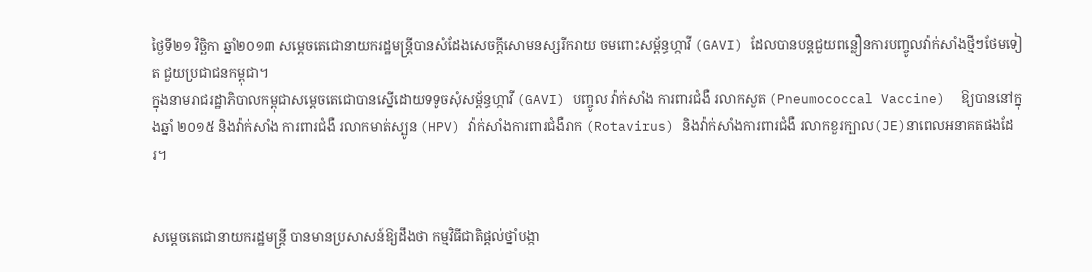ថ្ងៃទី២១ វិច្ឆិកា ឆ្នាំ២០១៣ សម្ដេចតេជោនាយករដ្ឋមន្ត្រីបានសំដែងសេចក្ដីសោមនស្សរីករាយ ចមពោះសម្ព័ន្ធហ្កាវី (GAVI) ដែលបានបន្តជួយពន្លឿនការបញ្ចូលវ៉ាក់សាំងថ្មីៗថែមទៀត ជួយប្រជាជនកម្ពុជា។
ក្នុងនាមរាជរដ្ឋាភិបាលកម្ពុជាសម្ដេចតេជោបានស្នើដោយទទូចសុំសម្ព័ន្ធហ្កាវី (GAVI) បញ្ចូល វ៉ាក់សាំង ការពារជំងឺ រលាកសួត (Pneumococcal Vaccine)  ឱ្យបាននៅក្នុងឆ្នាំ ២០១៥ និងវ៉ាក់សាំង ការពារជំងឺ រលាកមាត់ស្បូន (HPV) វ៉ាក់សាំងការពារជំងឺរាក (Rotavirus) និងវ៉ាក់សាំងការពារជំងឺ រលាកខួរក្បាល(JE)នាពេលអនាគតផងដែរ។


សម្ដេចតេជោនាយករដ្ឋមន្ត្រី បានមានប្រសាសន៍ឱ្យដឹងថា កម្មវិធីជាតិផ្តល់ថ្នាំបង្កា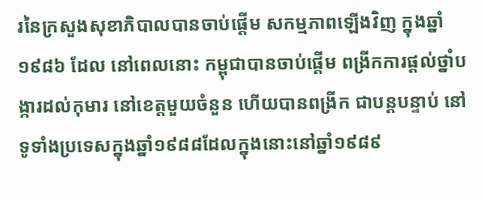រនៃក្រសួងសុខាភិបាលបានចាប់ផ្តើម សកម្មភាពឡើងវិញ ក្នុងឆ្នាំ១៩៨៦ ដែល នៅពេលនោះ កម្ពុជាបានចាប់ផ្តើម ពង្រីកការផ្តល់ថ្នាំបង្ការដល់កុមារ នៅខេត្តមួយចំនួន ហើយបានពង្រីក ជាបន្តបន្ទាប់ នៅទូទាំងប្រទេសក្នុងឆ្នាំ១៩៨៨ដែលក្នុងនោះនៅឆ្នាំ១៩៨៩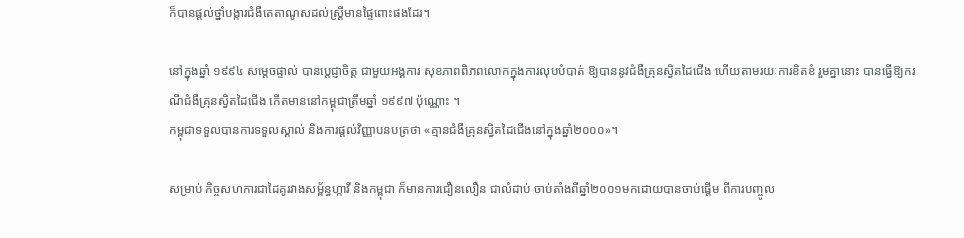ក៏បានផ្តល់ថ្នាំបង្ការជំងឺតេតាណូសដល់ស្ត្រីមានផ្ទៃពោះផងដែរ។

នៅក្នុងឆ្នាំ ១៩៩៤ សម្ដេចផ្ទាល់ បានប្តេជ្ញាចិត្ត ជាមួយអង្គការ សុខភាពពិភពលោកក្នុងការលុបបំបាត់ ឱ្យបាននូវជំងឺគ្រុនស្វិតដៃជើង ហើយតាមរយៈការខិតខំ រួមគ្នានោះ បានធ្វើឱ្យករណីជំងឺគ្រុនស្វិតដៃជើង កើតមាននៅកម្ពុជាត្រឹមឆ្នាំ ១៩៩៧ ប៉ុណ្ណោះ ។
កម្ពុជាទទួលបានការទទួលស្គាល់ និងការផ្តល់វិញ្ញាបនបត្រថា «គ្មានជំងឺគ្រុនស្វិតដៃជើងនៅក្នុងឆ្នាំ២០០០»។

សម្រាប់ កិច្ចសហការជាដៃគូរវាងសម្ព័ន្ធហ្កាវី និងកម្ពុជា ក៏មានការជឿនលឿន ជាលំដាប់ ចាប់តាំងពីឆ្នាំ២០០១មកដោយបានចាប់ផ្តើម ពីការបញ្ចូល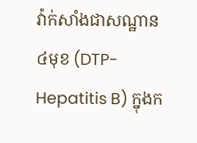វ៉ាក់សាំងជាសណ្ឋាន ៤មុខ (DTP-Hepatitis B) ក្នុងក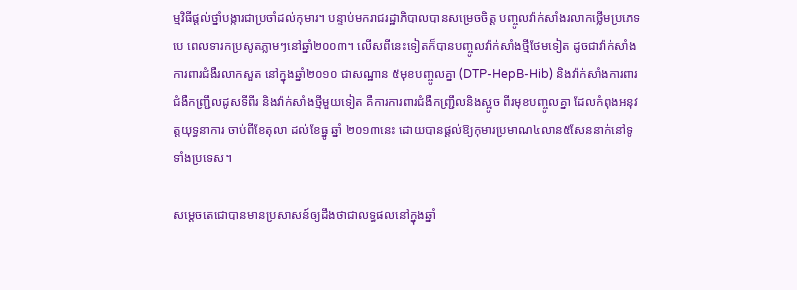ម្មវិធីផ្តល់ថ្នាំបង្ការជាប្រចាំដល់កុមារ។ បន្ទាប់មករាជរដ្ឋាភិបាលបានសម្រេចចិត្ត បញ្ចូលវ៉ាក់សាំងរលាកថ្លើមប្រភេទបេ ពេលទារកប្រសូតភ្លាមៗនៅឆ្នាំ២០០៣។ លើសពីនេះទៀតក៏បានបញ្ចូលវ៉ាក់សាំងថ្មីថែមទៀត ដូចជាវ៉ាក់សាំងការពារជំងឺរលាកសួត នៅក្នុងឆ្នាំ២០១០ ជាសណ្ឋាន ៥មុខបញ្ចូលគ្នា (DTP-HepB-Hib) និងវ៉ាក់សាំងការពារជំងឺកញ្ជ្រឹលដូសទីពីរ និងវ៉ាក់សាំងថ្មីមួយទៀត គឺការការពារជំងឺកញ្ជ្រឹលនិងស្អូច ពីរមុខបញ្ចូលគ្នា ដែលកំពុងអនុវត្តយុទ្ធនាការ ចាប់ពីខែតុលា ដល់ខែធ្នូ ឆ្នាំ ២០១៣នេះ ដោយបានផ្តល់ឱ្យកុមារប្រមាណ៤លាន៥សែននាក់នៅទូទាំងប្រទេស។

សម្តេចតេជោបានមានប្រសាសន៍ឲ្យដឹងថាជាលទ្ធផលនៅក្នុងឆ្នាំ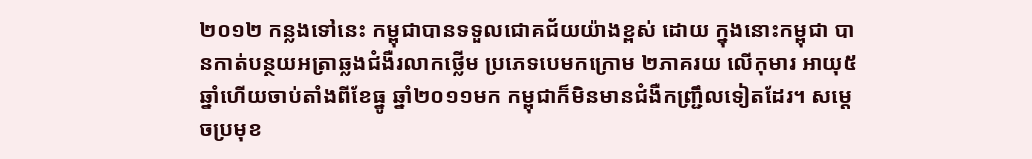២០១២ កន្លងទៅនេះ កម្ពុជាបានទទួលជោគជ័យយ៉ាងខ្ពស់ ដោយ ក្នុងនោះកម្ពុជា បានកាត់បន្ថយអត្រាឆ្លងជំងឺរលាកថ្លើម ប្រភេទបេមកក្រោម ២ភាគរយ លើកុមារ ឤយុ៥ឆ្នាំហើយចាប់តាំងពីខែធ្នូ ឆ្នាំ២០១១មក កម្ពុជាក៏មិនមានជំងឺកញ្ជ្រឹលទៀតដែរ។ សម្ដេចប្រមុខ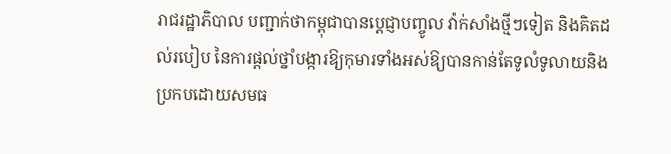រាជរដ្ឋាភិបាល បញ្ជាក់ថាកម្ពុជាបានប្តេជ្ញាបញ្ចូល វ៉ាក់សាំងថ្មីៗទៀត និងគិតដល់របៀប នៃការផ្តល់ថ្នាំបង្ការឱ្យកុមារទាំងអស់ឱ្យបានកាន់តែទូលំទូលាយនិងប្រកបដោយសមធ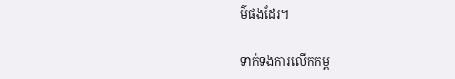ម៌ផងដែរ។

ទាក់ទងការលើកកម្ព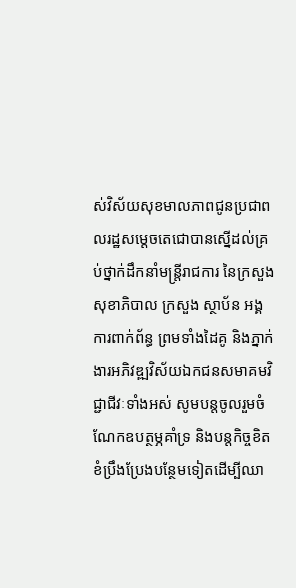ស់វិស័យសុខមាលភាពជូនប្រជាពលរដ្ឋសម្ដេចតេជោបានស្នើដល់គ្រប់ថ្នាក់ដឹកនាំមន្ត្រីរាជការ នៃក្រសួងសុខាភិបាល ក្រសួង ស្ថាប័ន អង្គការពាក់ព័ន្ធ ព្រមទាំងដៃគូ និងភ្នាក់ងារអភិវឌ្ឍវិស័យឯកជនសមាគមវិជ្ជាជីវៈទាំងអស់ សូមបន្តចូលរួមចំណែកឧបត្ថម្ភគាំទ្រ និងបន្តកិច្ចខិតខំប្រឹងប្រែងបន្ថែមទៀតដើម្បីឈា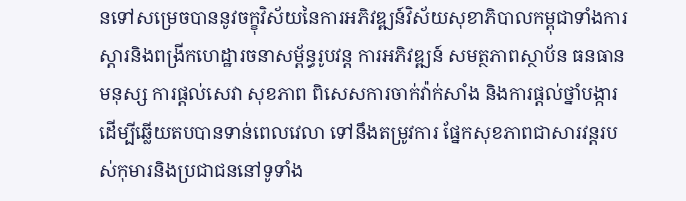នទៅសម្រេចបាននូវចក្ខុវិស័យនៃការអភិវឌ្ឍន៍វិស័យសុខាភិបាលកម្ពុជាទាំងការស្តារនិងពង្រីកហេដ្ឋារចនាសម្ព័ន្ធរូបវន្ត ការអភិវឌ្ឍន៍ សមត្ថភាពស្ថាប័ន ធនធានមនុស្ស ការផ្តល់សេវា សុខភាព ពិសេសការចាក់វ៉ាក់សាំង និងការផ្តល់ថ្នាំបង្ការដើម្បីឆ្លើយតបបានទាន់ពេលវេលា ទៅនឹងតម្រូវការ ផ្នែកសុខភាពជាសារវន្តរបស់កុមារនិងប្រជាជននៅទូទាំង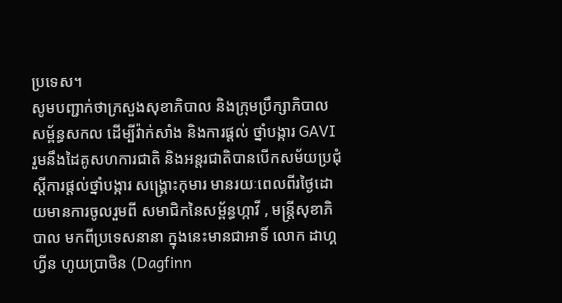ប្រទេស។
សូមបញ្ជាក់ថាក្រសួងសុខាភិបាល និងក្រុមប្រឹក្សាភិបាលសម្ព័ន្ធសកល ដើម្បីវ៉ាក់សាំង និងការផ្តល់ ថ្នាំបង្ការ GAVI រួមនឹងដៃគូសហការជាតិ និងអន្តរជាតិបានបើកសម័យប្រជុំស្តីការផ្តល់ថ្នាំបង្ការ សង្គ្រោះកុមារ មានរយៈពេលពីរថ្ងៃដោយមានការចូលរួមពី សមាជិកនៃសម្ព័ន្ធហ្កាវី , មន្ត្រីសុខាភិបាល មកពីប្រទេសនានា ក្នុងនេះមានជាអាទិ៍ លោក ដាហ្គហ្វីន ហូយប្រាថិន (Dagfinn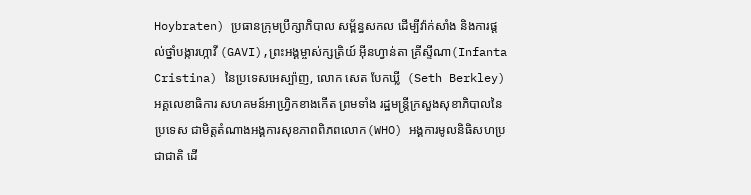Hoybraten) ប្រធានក្រុមប្រឹក្សាភិបាល សម្ព័ន្ធសកល ដើម្បីវ៉ាក់សាំង និងការផ្តល់ថ្នាំបង្ការហ្កាវី (GAVI),ព្រះអង្គម្ចាស់ក្សត្រិយ៍ អ៊ីនហ្វាន់តា គ្រីស្ទីណា(Infanta Cristina) នៃប្រទេសអេស្ប៉ាញ, លោក សេត បែកឃ្លី  (Seth Berkley) អគ្គលេខាធិការ សហគមន៍ឤហ្វ្រិកខាងកើត ព្រមទាំង រដ្ឋមន្ត្រីក្រសួងសុខាភិបាលនៃប្រទេស ជាមិត្តតំណាងអង្គការសុខភាពពិភពលោក(WHO) អង្គការមូលនិធិសហប្រជាជាតិ ដើ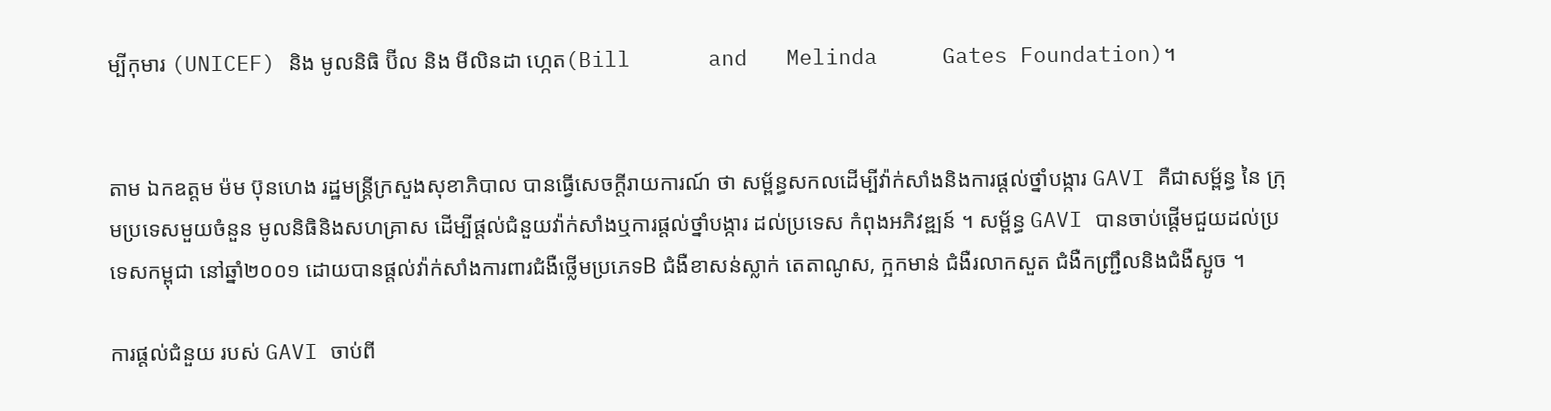ម្បីកុមារ (UNICEF) និង មូលនិធិ ប៊ីល និង មីលិនដា ហ្កេត(Bill      and   Melinda     Gates Foundation)។


តាម ឯកឧត្តម ម៉ម ប៊ុនហេង រដ្ឋមន្ត្រីក្រសួងសុខាភិបាល បានធ្វើសេចក្ដីរាយការណ៍ ថា សម្ព័ន្ធសកលដើម្បីវ៉ាក់សាំងនិងការផ្តល់ថ្នាំបង្ការ GAVI គឺជាសម្ព័ន្ធ នៃ ក្រុមប្រទេសមួយចំនួន មូលនិធិនិងសហគ្រាស ដើម្បីផ្តល់ជំនួយវ៉ាក់សាំងឬការផ្តល់ថ្នាំបង្ការ ដល់ប្រទេស កំពុងអភិវឌ្ឍន៍ ។ សម្ព័ន្ធ GAVI បានចាប់ផ្តើមជួយដល់ប្រទេសកម្ពុជា នៅឆ្នាំ២០០១ ដោយបានផ្តល់វ៉ាក់សាំងការពារជំងឺថ្លើមប្រភេទB ជំងឺខាសន់ស្លាក់ តេតាណូស, ក្អកមាន់ ជំងឺរលាកសួត ជំងឺកញ្ជ្រឹលនិងជំងឺស្អូច ។

ការផ្តល់ជំនួយ របស់ GAVI ចាប់ពី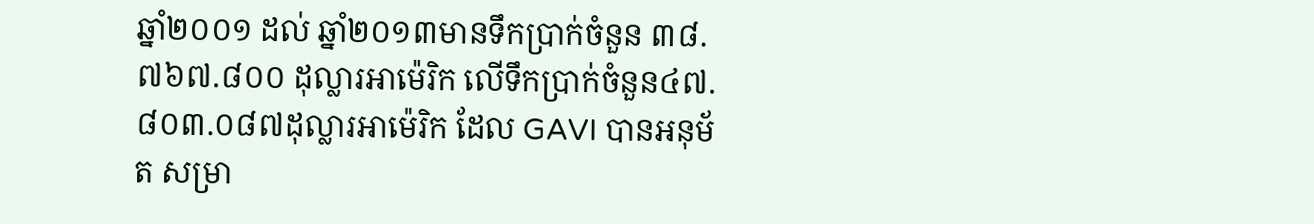ឆ្នាំ២០០១ ដល់ ឆ្នាំ២០១៣មានទឹកប្រាក់ចំនួន ៣៨.៧៦៧.៨០០ ដុល្លារអាម៉េរិក លើទឹកប្រាក់ចំនួន៤៧.៨០៣.០៨៧ដុល្លារអាម៉េរិក ដែល GAVI បានអនុម័ត សម្រា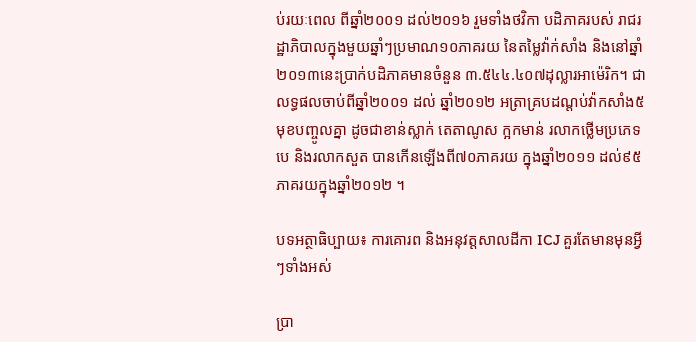ប់រយៈពេល ពីឆ្នាំ២០០១ ដល់២០១៦ រួមទាំងថវិកា បដិភាគរបស់ រាជរដ្ឋាភិបាលក្នុងមួយឆ្នាំៗប្រមាណ១០ភាគរយ នៃតម្លៃវ៉ាក់សាំង និងនៅឆ្នាំ២០១៣នេះប្រាក់បដិភាគមានចំនួន ៣.៥៤៤.៤០៧ដុល្លារអាម៉េរិក។ ជាលទ្ធផលចាប់ពីឆ្នាំ២០០១ ដល់ ឆ្នាំ២០១២ អត្រាគ្របដណ្តប់វ៉ាកសាំង៥មុខបញ្ចូលគ្នា ដូចជាខាន់ស្លាក់ តេតាណូស ក្អកមាន់ រលាកថ្លើមប្រភេទបេ និងរលាកសួត បានកើនឡើងពី៧០ភាគរយ ក្នុងឆ្នាំ២០១១ ដល់៩៥ភាគរយក្នុងឆ្នាំ២០១២ ។

បទអត្ថាធិប្បាយ៖ ការគោរព និងអនុវត្តសាលដីកា ICJ គួរតែមានមុនអ្វីៗទាំងអស់

ប្រា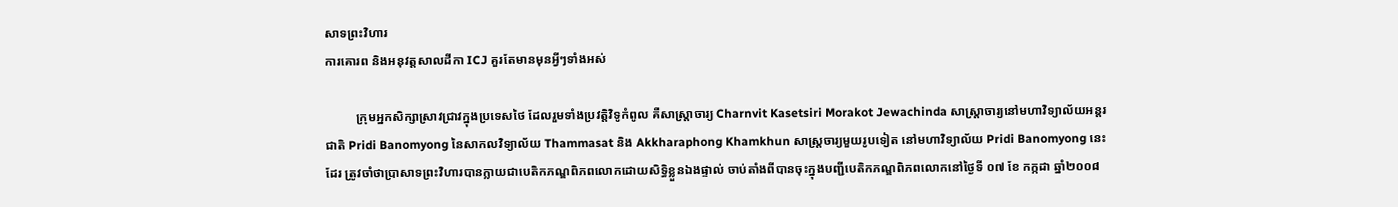សាទព្រះវិហារ
ការគោរព និងអនុវត្តសាលដីកា ICJ គួរតែមានមុនអ្វីៗទាំងអស់

          ក្រុមអ្នកសិក្សាស្រាវជ្រាវក្នុងប្រទេសថៃ ដែលរួមទាំងប្រវត្តិវិទូកំពូល គឺសាស្ត្រាចារ្យ Charnvit Kasetsiri Morakot Jewachinda សាស្ត្រាចារ្យនៅមហាវិទ្យាល័យអន្តរជាតិ Pridi Banomyong នៃសាកលវិទ្យាល័យ Thammasat និង Akkharaphong Khamkhun សាស្ត្រចារ្យមួយរូបទៀត នៅមហាវិទ្យាល័យ Pridi Banomyong នេះដែរ ត្រូវចាំថាប្រាសាទព្រះវិហារបានក្លាយជាបេតិកភណ្ឌពិភពលោកដោយសិទ្ធិខ្លួនឯងផ្ទាល់ ចាប់តាំងពីបានចុះក្នុងបញ្ជីបេតិកភណ្ឌពិភពលោកនៅថ្ងៃទី ០៧ ខែ កក្កដា ឆ្នាំ២០០៨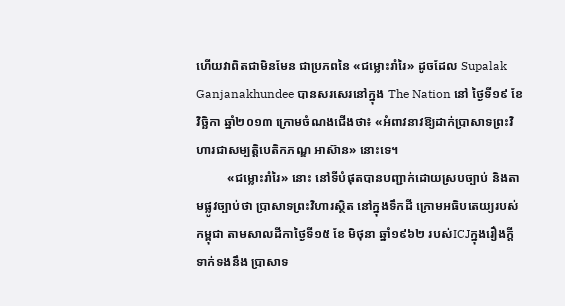ហើយវាពិតជាមិនមែន ជាប្រភពនៃ «ជម្លោះរាំរៃ» ដូចដែល Supalak Ganjanakhundee បានសរសេរនៅក្នុង The Nation នៅ ថ្ងៃទី១៩ ខែ វិច្ឆិកា ឆ្នាំ២០១៣ ក្រោមចំណងជើងថា៖ «អំពាវនាវឱ្យដាក់ប្រាសាទព្រះវិហារជាសម្បត្តិបេតិកភណ្ឌ អាស៊ាន» នោះទេ។
          «ជម្លោះរាំរៃ» នោះ នៅទីបំផុតបានបញ្ជាក់ដោយស្របច្បាប់ និងតាមផ្លូវច្បាប់ថា ប្រាសាទព្រះវិហារស្ថិត នៅក្នុងទឹកដី ក្រោមអធិបតេយ្យរបស់កម្ពុជា តាមសាលដីកាថ្ងៃទី១៥ ខែ មិថុនា ឆ្នាំ១៩៦២ របស់ICJក្នុងរឿងក្តី ទាក់ទងនឹង ប្រាសាទ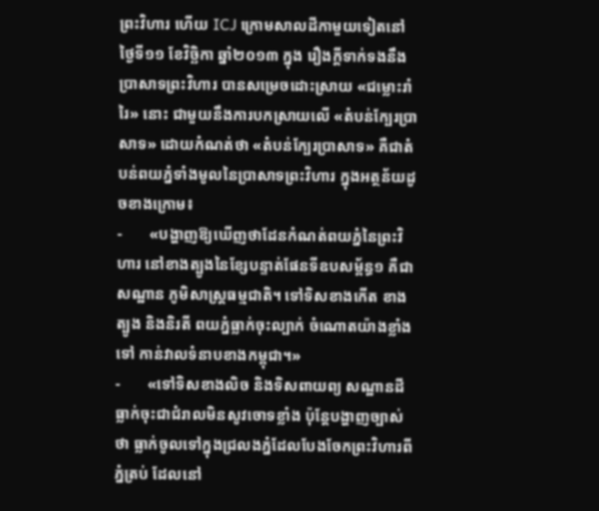ព្រះវិហារ ហើយ ICJ ក្រោមសាលដីកាមួយទៀតនៅថ្ងៃទី១១ ខែវិច្ឆិកា ឆ្នាំ២០១៣ ក្នុង រឿងក្តីទាក់ទងនឹងប្រាសាទព្រះវិហារ បានសម្រេចដោះស្រាយ «ជម្លោះរាំរៃ» នោះ ជាមួយនឹងការបកស្រាយលើ «តំបន់ក្បែរប្រាសាទ» ដោយកំណត់ថា «តំបន់ក្បែរប្រាសាទ» គឺជាតំបន់ពយភ្នំទាំងមូលនៃប្រាសាទព្រះវិហារ ក្នុងអត្ថន័យដូចខាងក្រោម៖
-       «បង្ហាញឱ្យឃើញថាដែនកំណត់ពយភ្នំនៃព្រះវិហារ នៅខាងត្បូងនៃខ្សែបន្ទាត់ផែនទីឧបសម្ព័ន្ធ១ គឺជាសណ្ឋាន ភូមិសាស្ត្រធម្មជាតិ។ ទៅទិសខាងកើត ខាងត្បូង និងនិរតី ពយភ្នំធ្លាក់ចុះល្បាក់ ចំណោតយ៉ាងខ្លាំងទៅ កាន់វាលទំនាបខាងកម្ពុជា។»
-       «ទៅទិសខាងលិច និងទិសពាយព្យ សណ្ឋានដីធ្លាក់ចុះជាជំរាលមិនសូវចោទខ្លាំង ប៉ុន្តែបង្ហាញច្បាស់ថា ធ្លាក់ចូលទៅក្នុងជ្រលងភ្នំដែលបែងចែកព្រះវិហារពីភ្នំត្រប់ ដែលនៅ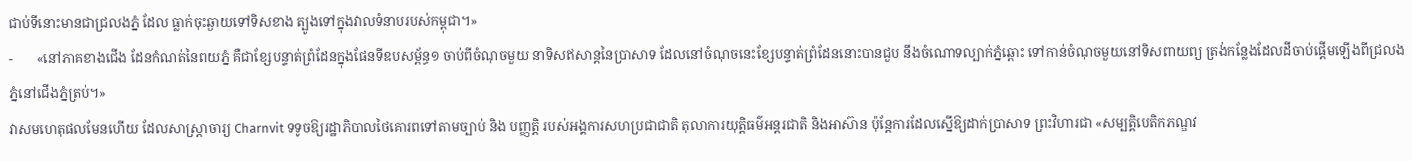ជាប់ទីនោះមានជាជ្រលងភ្នំ ដែល ធ្លាក់ចុះឆ្ងាយទៅទិសខាង ត្បូងទៅក្នុងវាលទំនាបរបស់កម្ពុជា។»
-       «នៅភាគខាងជើង ដែនកំណត់នៃពយភ្នំ គឺជាខ្សែបន្ទាត់ព្រំដែនក្នុងផែនទីឧបសម្ព័ន្ធ១ ចាប់ពីចំណុចមួយ នាទិសឥសាន្តនៃប្រាសាទ ដែលនៅចំណុចនេះខ្សែបន្ទាត់ព្រំដែននោះបានជួប នឹងចំណោទល្បាក់ភ្នំឆ្ពោះ ទៅកាន់ចំណុចមួយនៅទិសពាយព្យ ត្រង់កន្លែងដែលដីចាប់ផ្តើមឡើងពីជ្រលងភ្នំនៅជើងភ្នំត្រប់។»
វាសមហេតុផលមែនហើយ ដែលសាស្ត្រាចារ្យ Charnvit ទទូចឱ្យរដ្ឋាភិបាលថៃគោរពទៅតាមច្បាប់ និង បញ្ញត្តិ របស់អង្គការសហប្រជាជាតិ តុលាការយុត្តិធម៌អន្តរជាតិ និងអាស៊ាន ប៉ុន្តែការដែលស្នើឱ្យដាក់ប្រាសាទ ព្រះវិហារជា «សម្បត្តិបេតិកភណ្ឌវ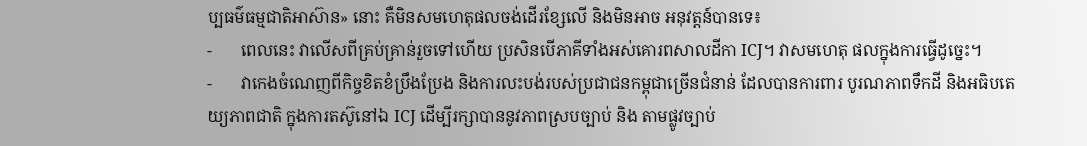ប្បធម៌ធម្មជាតិអាស៊ាន» នោះ គឺមិនសមហេតុផលចង់ដើរខ្សែលើ និងមិនអាច អនុវត្តន៍បានទេ៖
-       ពេលនេះ វាលើសពីគ្រប់គ្រាន់រួចទៅហើយ ប្រសិនបើភាគីទាំងអស់គោរពសាលដីកា ICJ។ វាសមហេតុ ផលក្នុងការធ្វើដូច្នេះ។
-       វាកេងចំណេញពីកិច្ចខិតខំប្រឹងប្រែង និងការលះបង់របស់ប្រជាជនកម្ពុជាច្រើនជំនាន់ ដែលបានការពារ បូរណភាពទឹកដី និងអធិបតេយ្យភាពជាតិ ក្នុងការតស៊ូនៅឯ ICJ ដើម្បីរក្សាបាននូវភាពស្របច្បាប់ និង តាមផ្លូវច្បាប់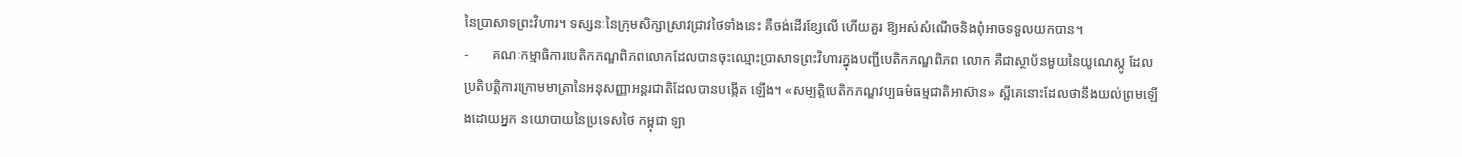នៃប្រាសាទព្រះវិហារ។ ទស្សនៈនៃក្រុមសិក្សាស្រាវជ្រាវថៃទាំងនេះ គឺចង់ដើរខ្សែលើ ហើយគួរ ឱ្យអស់សំណើចនិងពុំអាចទទួលយកបាន។
-       គណៈកម្មាធិការបេតិកភណ្ឌពិភពលោកដែលបានចុះឈ្មោះប្រាសាទព្រះវិហារក្នុងបញ្ជីបេតិកភណ្ឌពិភព លោក គឺជាស្ថាប័នមួយនៃយូណេស្កូ ដែលប្រតិបត្តិការក្រោមមាត្រានៃអនុសញ្ញាអន្តរជាតិដែលបានបង្កើត ឡើង។ «សម្បត្តិបេតិកភណ្ឌវប្បធម៌ធម្មជាតិអាស៊ាន» ស្អីគេនោះដែលថានឹងយល់ព្រមឡើងដោយអ្នក នយោបាយនៃប្រទេសថៃ កម្ពុជា ឡា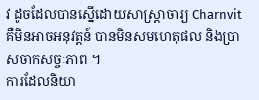វ ដូចដែលបានស្នើដោយសាស្ត្រាចារ្យ Charnvit គឺមិនអាចអនុវត្តន៍ បានមិនសមហេតុផល និងប្រាសចាកសច្ចៈភាព ។
ការដែលនិយា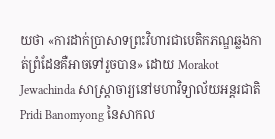យថា «ការដាក់ប្រាសាទព្រះវិហារជាបេតិកភណ្ឌឆ្លងកាត់ព្រំដែនគឺអាចទៅរួចបាន» ដោយ Morakot Jewachinda សាស្ត្រាចារ្យនៅមហាវិទ្យាល័យអន្តរជាតិ Pridi Banomyong នៃសាកល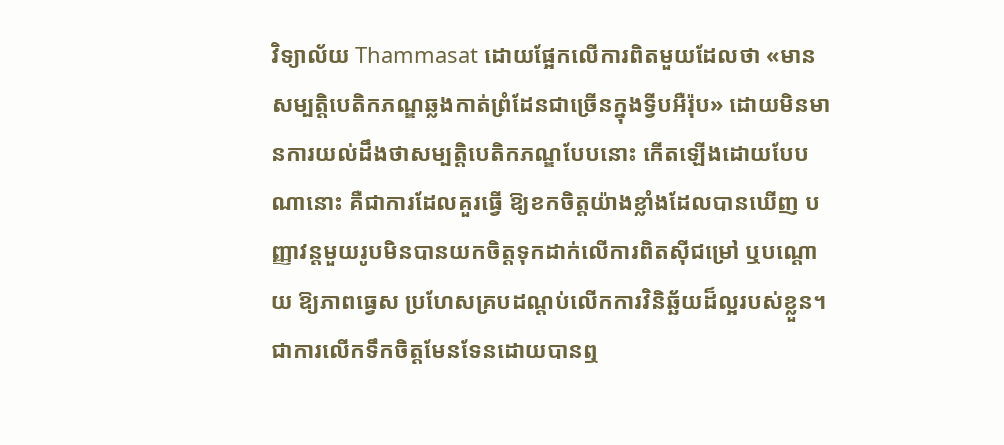វិទ្យាល័យ Thammasat ដោយផ្អែកលើការពិតមួយដែលថា «មានសម្បត្តិបេតិកភណ្ឌឆ្លងកាត់ព្រំដែនជាច្រើនក្នុងទី្វបអឺរ៉ុប» ដោយមិនមានការយល់ដឹងថាសម្បត្តិបេតិកភណ្ឌបែបនោះ កើតឡើងដោយបែបណានោះ គឺជាការដែលគួរធ្វើ ឱ្យខកចិត្តយ៉ាងខ្លាំងដែលបានឃើញ បញ្ញាវន្តមួយរូបមិនបានយកចិត្តទុកដាក់លើការពិតស៊ីជម្រៅ ឬបណ្តោយ ឱ្យភាពធ្វេស ប្រហែសគ្របដណ្តប់លើកការវិនិឆ្ឆ័យដ៏ល្អរបស់ខ្លួន។
ជាការលើកទឹកចិត្តមែនទែនដោយបានឮ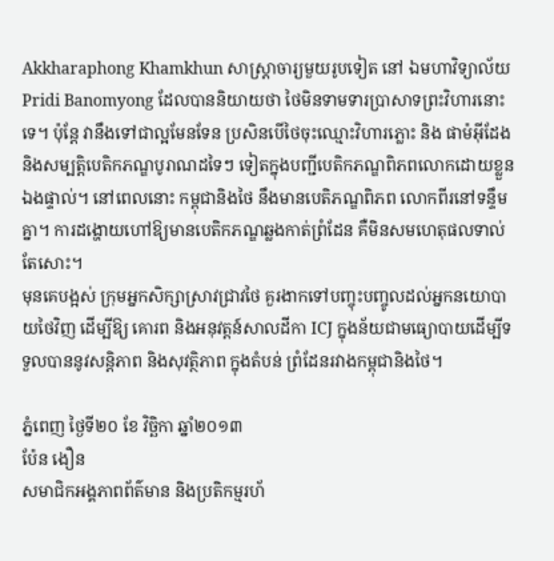Akkharaphong Khamkhun សាស្ត្រាចារ្យមួយរូបទៀត នៅ ឯមហាវិទ្យាល័យ Pridi Banomyong ដែលបាននិយាយថា ថៃមិនទាមទារប្រាសាទព្រះវិហារនោះទេ។ ប៉ុន្តែ វានឹងទៅជាល្អមែនទែន ប្រសិនបើថៃចុះឈ្មោះវិហារភ្លោះ និង ផាម៉អ៊ីដែង និងសម្បត្តិបេតិកភណ្ឌបូរាណដទៃៗ ទៀតក្នុងបញ្ជីបេតិកភណ្ឌពិភពលោកដោយខ្លួនឯងផ្ទាល់។ នៅពេលនោះ កម្ពុជានិងថៃ នឹងមានបេតិភណ្ឌពិភព លោកពីរនៅទន្ទឹមគ្នា។ ការដង្ហោយហៅឱ្យមានបេតិកភណ្ឌឆ្លងកាត់ព្រំដែន គឺមិនសមហេតុផលទាល់តែសោះ។
មុនគេបង្អស់ ក្រុមអ្នកសិក្សាស្រាវជ្រាវថៃ គួរងាកទៅបញ្ចុះបញ្ចូលដល់អ្នកនយោបាយថៃវិញ ដើម្បីឱ្យ គោរព និងអនុវត្តន៍សាលដីកា ICJ ក្នុងន័យជាមធ្យោបាយដើម្បីទទួលបាននូវសន្តិភាព និងសុវត្ថិភាព ក្នុងតំបន់ ព្រំដែនរវាងកម្ពុជានិងថៃ។

ភ្នំពេញ ថ្ងៃទី២០ ខែ វិច្ឆិកា ឆ្នាំ២០១៣
ប៉ែន ងឿន
សមាជិកអង្គភាពព័ត៌មាន និងប្រតិកម្មរហ័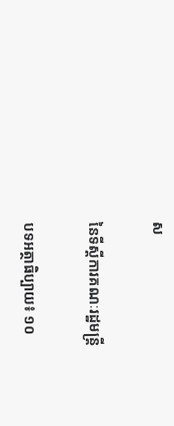ស

នៃទីស្តីការគណៈរដ្ឋមន្ត្រី

បទអត្ថាធិប្បាយ៖ ១០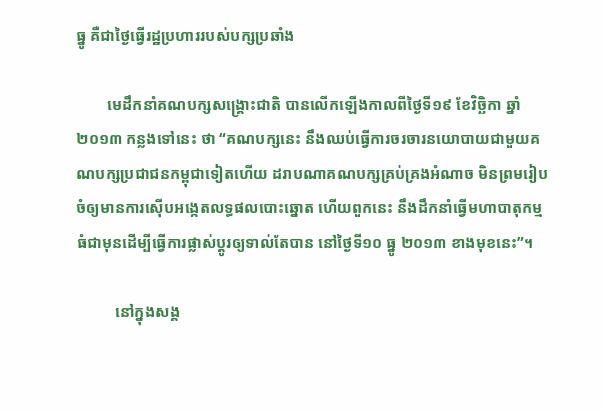ធ្នូ គឺជាថ្ងៃធ្វើរដ្ឋប្រហាររបស់បក្សប្រឆាំង

        មេដឹកនាំគណបក្សសង្គ្រោះជាតិ បានលើកឡើងកាលពីថ្ងៃទី១៩ ខែវិច្ឆិកា ឆ្នាំ២០១៣ កន្លងទៅនេះ ថា “គណបក្សនេះ នឹងឈប់ធ្វើការចរចារនយោបាយជាមួយគណបក្សប្រជាជនកម្ពុជាទៀតហើយ ដរាបណាគណបក្សគ្រប់គ្រងអំណាច មិនព្រមរៀបចំឲ្យមានការស៊ើបអង្កេតលទ្ធផលបោះឆ្នោត ហើយពួកនេះ នឹងដឹកនាំធ្វើមហាបាតុកម្ម ធំជាមុនដើម្បីធ្វើការផ្លាស់ប្តូរឲ្យទាល់តែបាន នៅថ្ងៃទី១០ ធ្នូ ២០១៣ ខាងមុខនេះ”។

          នៅក្នុងសង្គ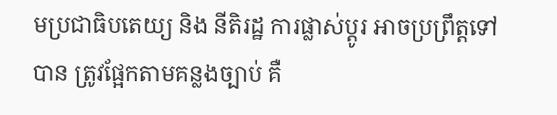មប្រជាធិបតេយ្យ និង នីតិរដ្ឋ ការផ្លាស់ប្តូរ អាចប្រព្រឹត្តទៅបាន ត្រូវផ្អែកតាមគន្លងច្បាប់ គឺ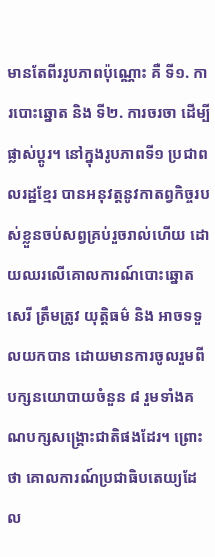មានតែពីររូបភាពប៉ុណ្ណោះ គឺ ទី១. ការបោះឆ្នោត និង ទី២. ការចរចា ដើម្បីផ្លាស់ប្តូរ។ នៅក្នុងរូបភាពទី១ ប្រជាពលរដ្ឋខ្មែរ បានអនុវត្តនូវកាតព្វកិច្ចរបស់ខ្លួនចប់សព្វគ្រប់រួចរាល់ហើយ ដោយឈរលើគោលការណ៍បោះឆ្នោតសេរី ត្រឹមត្រូវ យុត្តិធម៌ និង អាចទទួលយកបាន ដោយមានការចូលរួមពីបក្សនយោបាយចំនួន ៨ រួមទាំងគណបក្សសង្គ្រោះជាតិផងដែរ។ ព្រោះថា គោលការណ៍ប្រជាធិបតេយ្យដែល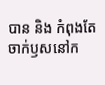បាន និង កំពុងតែចាក់ឫសនៅក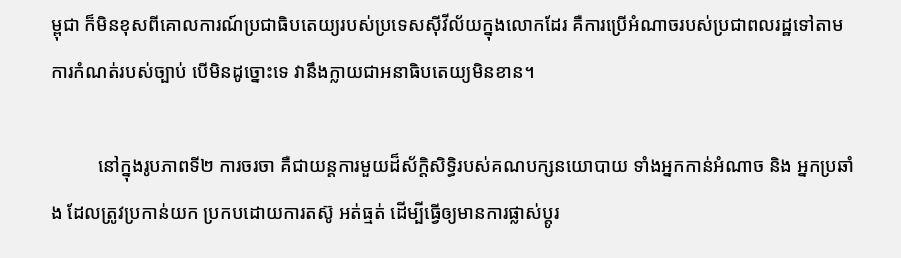ម្ពុជា ក៏មិនខុសពីគោលការណ៍ប្រជាធិបតេយ្យរបស់ប្រទេសស៊ីវីល័យក្នុងលោកដែរ គឺការប្រើអំណាចរបស់ប្រជាពលរដ្ឋទៅតាមការកំណត់របស់ច្បាប់ បើមិនដូច្នោះទេ វានឹងក្លាយជាអនាធិបតេយ្យមិនខាន។

          នៅក្នុងរូបភាពទី២ ការចរចា គឺជាយន្តការមួយដ៏ស័ក្តិសិទ្ធិរបស់គណបក្សនយោបាយ ទាំងអ្នកកាន់អំណាច និង អ្នកប្រឆាំង ដែលត្រូវប្រកាន់យក ប្រកបដោយការតស៊ូ អត់ធ្មត់ ដើម្បីធ្វើឲ្យមានការផ្លាស់ប្តូរ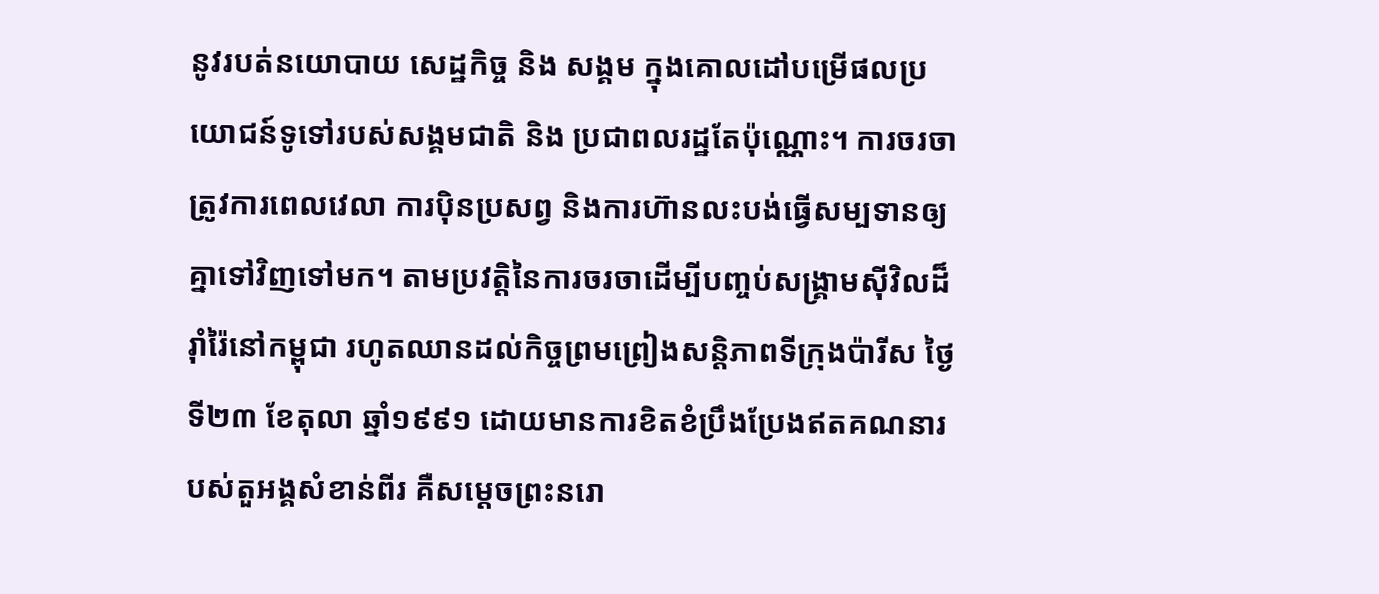នូវរបត់នយោបាយ សេដ្ឋកិច្ច និង សង្គម ក្នុងគោលដៅបម្រើផលប្រយោជន៍ទូទៅរបស់សង្គមជាតិ និង ប្រជាពលរដ្ឋតែប៉ុណ្ណោះ។ ការចរចា ត្រូវការពេលវេលា ការប៉ិនប្រសព្វ និងការហ៊ានលះបង់ធ្វើសម្បទានឲ្យគ្នាទៅវិញទៅមក។ តាមប្រវត្តិនៃការចរចាដើម្បីបញ្ចប់សង្រ្គាមស៊ីវិលដ៏រ៉ាំរ៉ៃនៅកម្ពុជា រហូតឈានដល់កិច្ចព្រមព្រៀងសន្តិភាពទីក្រុងប៉ារីស ថ្ងៃទី២៣ ខែតុលា ឆ្នាំ១៩៩១ ដោយមានការខិតខំប្រឹងប្រែងឥតគណនារបស់តួអង្គសំខាន់ពីរ គឺសម្តេចព្រះនរោ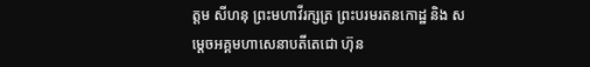ត្តម សីហនុ ព្រះមហាវីរក្សត្រ ព្រះបរមរតនកោដ្ឋ និង សម្តេចអគ្គមហាសេនាបតីតេជោ ហ៊ុន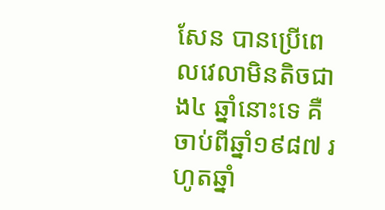សែន បានប្រើពេលវេលាមិនតិចជាង៤ ឆ្នាំនោះទេ គឺចាប់ពីឆ្នាំ១៩៨៧ រហូតឆ្នាំ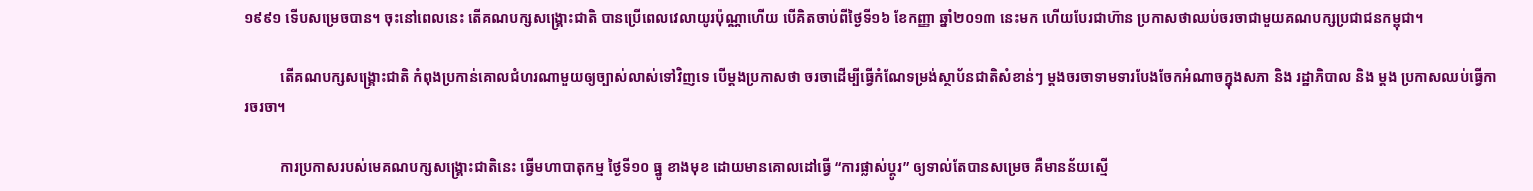១៩៩១ ទើបសម្រេចបាន។ ចុះនៅពេលនេះ តើគណបក្សសង្គ្រោះជាតិ បានប្រើពេលវេលាយូរប៉ុណ្ណាហើយ បើគិតចាប់ពីថ្ងៃទី១៦ ខែកញ្ញា ឆ្នាំ២០១៣ នេះមក ហើយបែរជាហ៊ាន ប្រកាសថាឈប់ចរចាជាមួយគណបក្សប្រជាជនកម្ពុជា។

          តើគណបក្សសង្គ្រោះជាតិ កំពុងប្រកាន់គោលជំហរណាមួយឲ្យច្បាស់លាស់ទៅវិញទេ បើម្តងប្រកាសថា ចរចាដើម្បីធ្វើកំណែទម្រង់ស្ថាប័នជាតិសំខាន់ៗ ម្តងចរចាទាមទារបែងចែកអំណាចក្នុងសភា និង រដ្ឋាភិបាល និង ម្តង ប្រកាសឈប់ធ្វើការចរចា។

          ការប្រកាសរបស់មេគណបក្សសង្គ្រោះជាតិនេះ ធ្វើមហាបាតុកម្ម ថ្ងៃទី១០ ធ្នូ ខាងមុខ ដោយមានគោលដៅធ្វើ “ការផ្លាស់ប្តូរ” ឲ្យទាល់តែបានសម្រេច គឺមានន័យស្មើ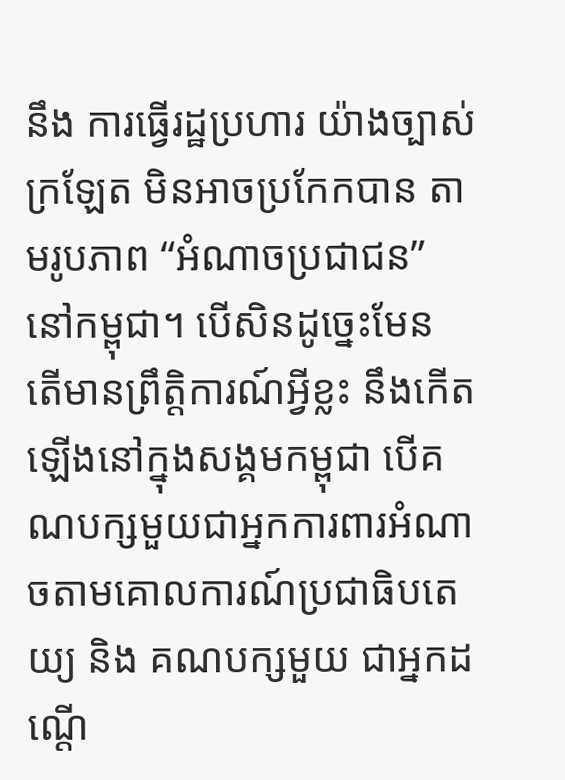នឹង ការធ្វើរដ្ឋប្រហារ យ៉ាងច្បាស់ក្រឡែត មិនអាចប្រកែកបាន តាមរូបភាព “អំណាចប្រជាជន” នៅកម្ពុជា។ បើសិនដូច្នេះមែន តើមានព្រឹត្តិការណ៍អ្វីខ្លះ នឹងកើតឡើងនៅក្នុងសង្គមកម្ពុជា បើគណបក្សមួយជាអ្នកការពារអំណាចតាមគោលការណ៍ប្រជាធិបតេយ្យ និង គណបក្សមួយ ជាអ្នកដណ្តើ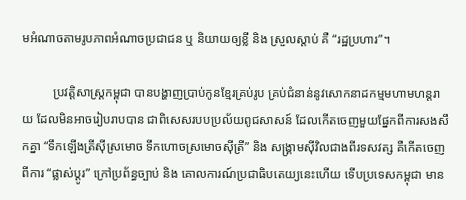មអំណាចតាមរូបភាពអំណាចប្រជាជន ឬ និយាយឲ្យខ្លី និង ស្រួលស្តាប់ គឺ “រដ្ឋប្រហារ”។

          ប្រវត្តិសាស្ត្រកម្ពុជា បានបង្ហាញប្រាប់កូនខ្មែរគ្រប់រូប គ្រប់ជំនាន់នូវសោកនាដកម្មមហាមហន្តរាយ ដែលមិនអាចរៀបរាបបាន ជាពិសេសរបបប្រល័យពូជសាសន៍ ដែលកើតចេញមួយផ្នែកពីការសងសឹកគ្នា “ទឹកឡើងត្រីស៊ីស្រមោច ទឹកហោចស្រមោចស៊ីត្រី” និង សង្រ្គាមស៊ីវិលជាងពីរទសវត្ស គឺកើតចេញពីការ “ផ្លាស់ប្តូរ” ក្រៅប្រព័ន្ធច្បាប់ និង គោលការណ៍ប្រជាធិបតេយ្យនេះហើយ ទើបប្រទេសកម្ពុជា មាន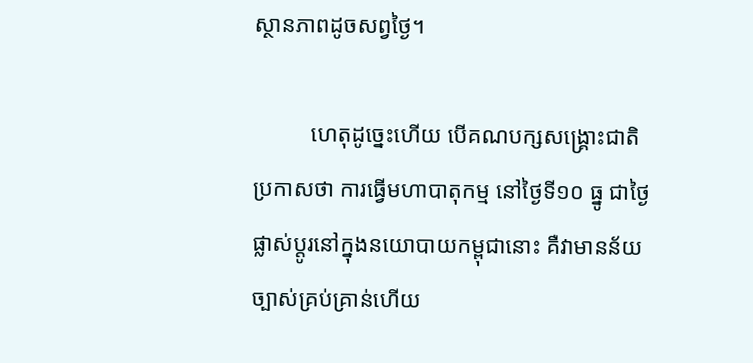ស្ថានភាពដូចសព្វថ្ងៃ។

          ហេតុដូច្នេះហើយ បើគណបក្សសង្គ្រោះជាតិ ប្រកាសថា ការធ្វើមហាបាតុកម្ម នៅថ្ងៃទី១០ ធ្នូ ជាថ្ងៃផ្លាស់ប្តូរនៅក្នុងនយោបាយកម្ពុជានោះ គឺវាមានន័យច្បាស់គ្រប់គ្រាន់ហើយ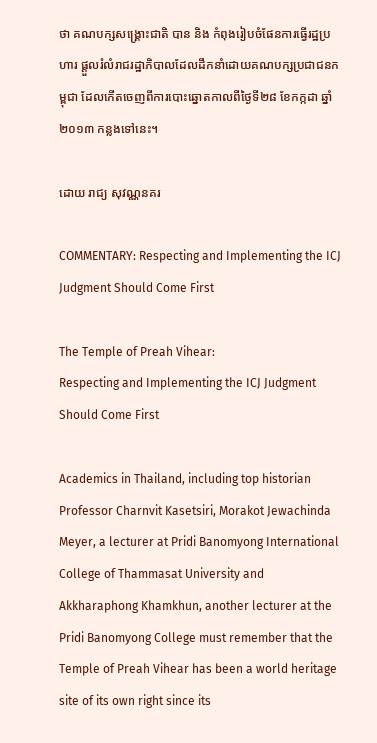ថា គណបក្សសង្រ្គោះជាតិ បាន និង កំពុងរៀបចំផែនការធ្វើរដ្ឋប្រហារ ផ្តួលរំលំរាជរដ្ឋាភិបាលដែលដឹកនាំដោយគណបក្សប្រជាជនកម្ពុជា ដែលកើតចេញពីការបោះឆ្នោតកាលពីថ្ងៃទី២៨ ខែកក្កដា ឆ្នាំ២០១៣ កន្លងទៅនេះ។

ដោយ រាជ្យ សុវណ្ណនគរ

COMMENTARY: Respecting and Implementing the ICJ Judgment Should Come First

The Temple of Preah Vihear:
Respecting and Implementing the ICJ Judgment Should Come First

Academics in Thailand, including top historian Professor Charnvit Kasetsiri, Morakot Jewachinda Meyer, a lecturer at Pridi Banomyong International College of Thammasat University and Akkharaphong Khamkhun, another lecturer at the Pridi Banomyong College must remember that the Temple of Preah Vihear has been a world heritage site of its own right since its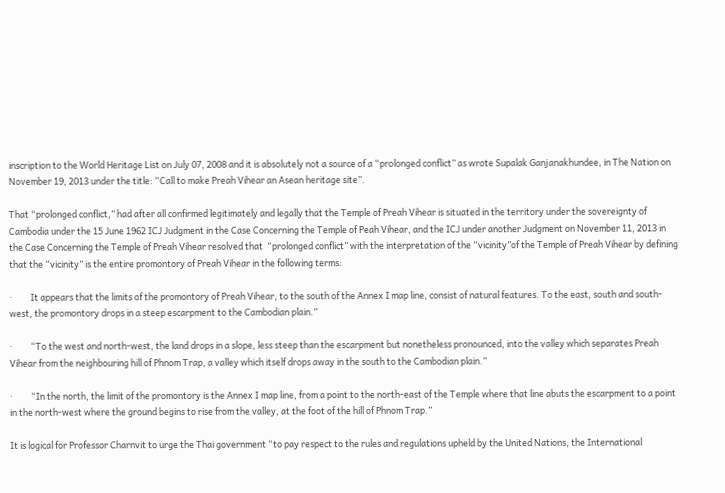inscription to the World Heritage List on July 07, 2008 and it is absolutely not a source of a “prolonged conflict” as wrote Supalak Ganjanakhundee, in The Nation on November 19, 2013 under the title: “Call to make Preah Vihear an Asean heritage site”.

That “prolonged conflict,” had after all confirmed legitimately and legally that the Temple of Preah Vihear is situated in the territory under the sovereignty of Cambodia under the 15 June 1962 ICJ Judgment in the Case Concerning the Temple of Peah Vihear, and the ICJ under another Judgment on November 11, 2013 in the Case Concerning the Temple of Preah Vihear resolved that  “prolonged conflict” with the interpretation of the “vicinity”of the Temple of Preah Vihear by defining that the “vicinity” is the entire promontory of Preah Vihear in the following terms:

·         It appears that the limits of the promontory of Preah Vihear, to the south of the Annex I map line, consist of natural features. To the east, south and south-west, the promontory drops in a steep escarpment to the Cambodian plain.”

·         “To the west and north-west, the land drops in a slope, less steep than the escarpment but nonetheless pronounced, into the valley which separates Preah Vihear from the neighbouring hill of Phnom Trap, a valley which itself drops away in the south to the Cambodian plain.”

·         “In the north, the limit of the promontory is the Annex I map line, from a point to the north-east of the Temple where that line abuts the escarpment to a point in the north-west where the ground begins to rise from the valley, at the foot of the hill of Phnom Trap.”

It is logical for Professor Charnvit to urge the Thai government “to pay respect to the rules and regulations upheld by the United Nations, the International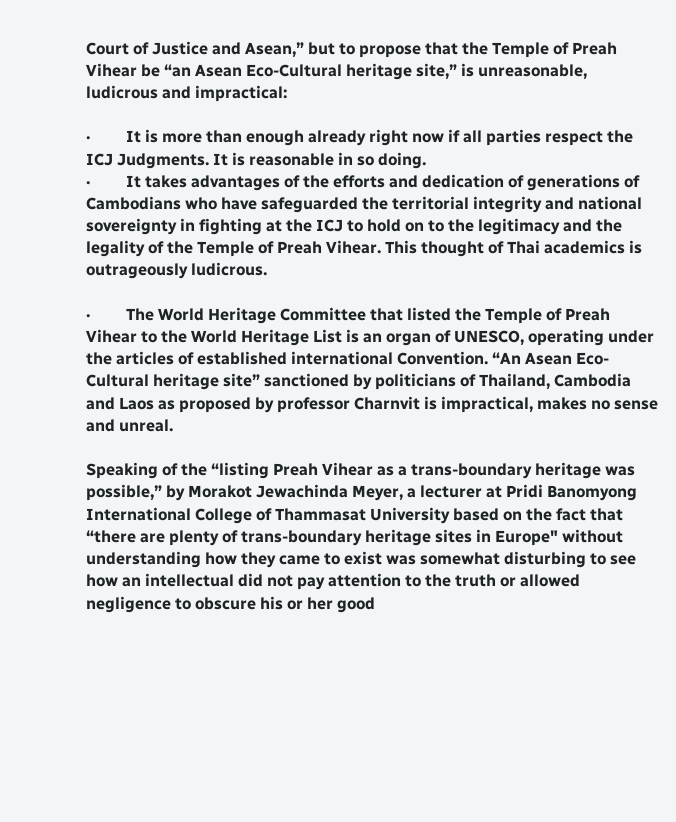Court of Justice and Asean,” but to propose that the Temple of Preah Vihear be “an Asean Eco-Cultural heritage site,” is unreasonable, ludicrous and impractical:

·         It is more than enough already right now if all parties respect the ICJ Judgments. It is reasonable in so doing.
·         It takes advantages of the efforts and dedication of generations of Cambodians who have safeguarded the territorial integrity and national sovereignty in fighting at the ICJ to hold on to the legitimacy and the legality of the Temple of Preah Vihear. This thought of Thai academics is outrageously ludicrous.

·         The World Heritage Committee that listed the Temple of Preah Vihear to the World Heritage List is an organ of UNESCO, operating under the articles of established international Convention. “An Asean Eco-Cultural heritage site” sanctioned by politicians of Thailand, Cambodia and Laos as proposed by professor Charnvit is impractical, makes no sense and unreal.

Speaking of the “listing Preah Vihear as a trans-boundary heritage was possible,” by Morakot Jewachinda Meyer, a lecturer at Pridi Banomyong International College of Thammasat University based on the fact that “there are plenty of trans-boundary heritage sites in Europe" without understanding how they came to exist was somewhat disturbing to see how an intellectual did not pay attention to the truth or allowed negligence to obscure his or her good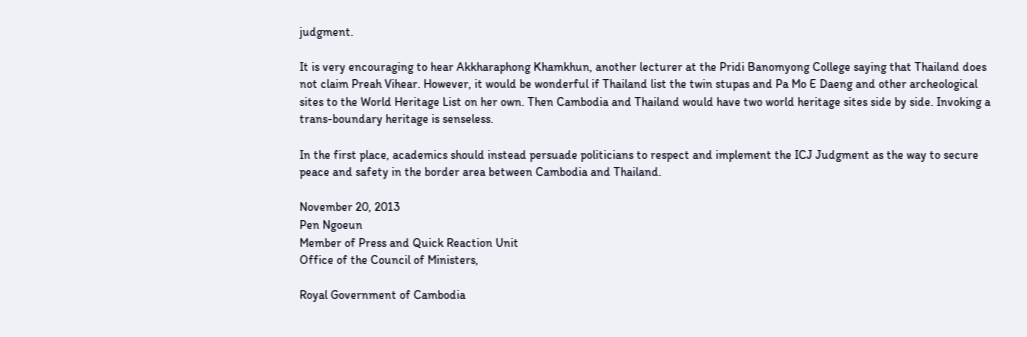judgment.

It is very encouraging to hear Akkharaphong Khamkhun, another lecturer at the Pridi Banomyong College saying that Thailand does not claim Preah Vihear. However, it would be wonderful if Thailand list the twin stupas and Pa Mo E Daeng and other archeological sites to the World Heritage List on her own. Then Cambodia and Thailand would have two world heritage sites side by side. Invoking a trans-boundary heritage is senseless.

In the first place, academics should instead persuade politicians to respect and implement the ICJ Judgment as the way to secure peace and safety in the border area between Cambodia and Thailand.

November 20, 2013
Pen Ngoeun
Member of Press and Quick Reaction Unit
Office of the Council of Ministers,

Royal Government of Cambodia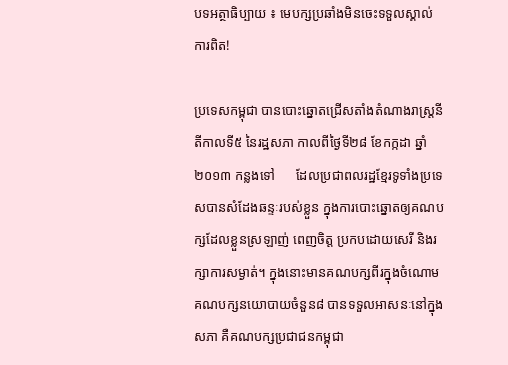បទអត្ថាធិប្បាយ ៖ មេបក្សប្រឆាំងមិនចេះទទួលស្គាល់ការពិត!

ប្រទេសកម្ពុជា បានបោះឆ្នោតជ្រើសតាំងតំណាងរាស្ត្រនីតីកាលទី៥ នៃរដ្ឋសភា កាលពីថ្ងៃទី២៨ ខែកក្កដា ឆ្នាំ២០១៣ កន្លងទៅ      ដែលប្រជាពលរដ្ឋខ្មែរទូទាំងប្រទេសបានសំដែងឆន្ទៈរបស់ខ្លួន ក្នុងការបោះឆ្នោតឲ្យគណបក្សដែលខ្លួនស្រឡាញ់ ពេញចិត្ត ប្រកបដោយសេរី និងរក្សាការសម្ងាត់។ ក្នុងនោះមានគណបក្សពីរក្នុងចំណោមគណបក្សនយោបាយចំនួន៨ បានទទួលអាសនៈនៅក្នុងសភា គឺគណបក្សប្រជាជនកម្ពុជា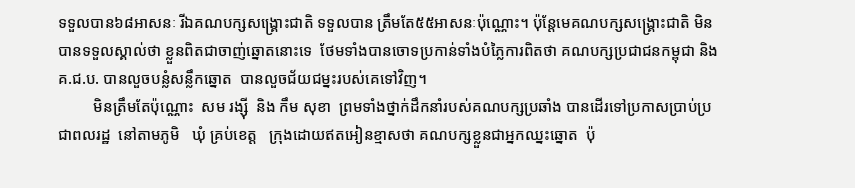ទទួលបាន៦៨អាសនៈ រីឯគណបក្សសង្រ្គោះជាតិ ទទួលបាន ត្រឹមតែ៥៥អាសនៈប៉ុណ្ណោះ។ ប៉ុន្តែមេគណបក្សសង្រ្គោះជាតិ មិនបានទទួលស្គាល់ថា ខ្លួនពិតជាចាញ់ឆ្នោតនោះទេ  ថែមទាំងបានចោទប្រកាន់ទាំងបំភ្លៃការពិតថា គណបក្សប្រជាជនកម្ពុជា និង គ.ជ.ប. បានលួចបន្លំសន្លឹកឆ្នោត  បានលួចជ័យជម្នះរបស់គេទៅវិញ។
         មិនត្រឹមតែប៉ុណ្ណោះ  សម រង្ស៊ី  និង កឹម សុខា  ព្រមទាំងថ្នាក់ដឹកនាំរបស់គណបក្សប្រឆាំង បានដើរទៅប្រកាសប្រាប់ប្រជាពលរដ្ឋ  នៅតាមភូមិ   ឃុំ គ្រប់ខេត្ត   ក្រុងដោយឥតអៀនខ្មាសថា គណបក្សខ្លួនជាអ្នកឈ្នះឆ្នោត  ប៉ុ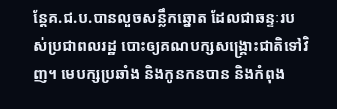ន្តែគ.ជ.ប.បានលួចសន្លឹកឆ្នោត ដែលជាឆន្ទៈរបស់ប្រជាពលរដ្ឋ បោះឲ្យគណបក្សសង្រ្គោះជាតិទៅវិញ។ មេបក្សប្រឆាំង និងកូនកនបាន និងកំពុង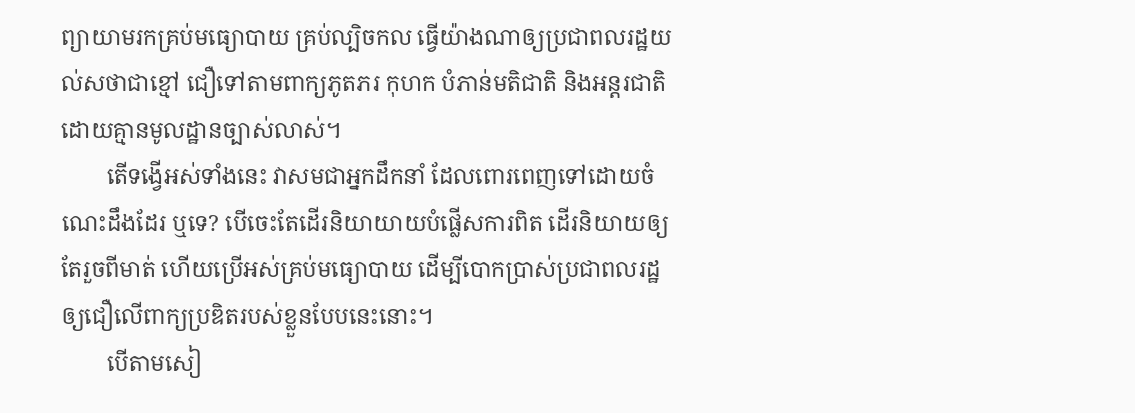ព្យាយាមរកគ្រប់មធ្យោបាយ គ្រប់ល្បិចកល ធ្វើយ៉ាងណាឲ្យប្រជាពលរដ្ឋយល់សថាជាខ្មៅ ជឿទៅតាមពាក្យភូតភរ កុហក បំភាន់មតិជាតិ និងអន្តរជាតិ ដោយគ្មានមូលដ្ឋានច្បាស់លាស់។
        តើទង្វើអស់ទាំងនេះ វាសមជាអ្នកដឹកនាំ ដែលពោរពេញទៅដោយចំណេះដឹងដែរ ឬទេ? បើចេះតែដើរនិយាយាយបំផ្លើសការពិត ដើរនិយាយឲ្យតែរួចពីមាត់ ហើយប្រើអស់គ្រប់មធ្យោបាយ ដើម្បីបោកប្រាស់ប្រជាពលរដ្ឋ ឲ្យជឿលើពាក្យប្រឌិតរបស់ខ្លួនបែបនេះនោះ។
        បើតាមសៀ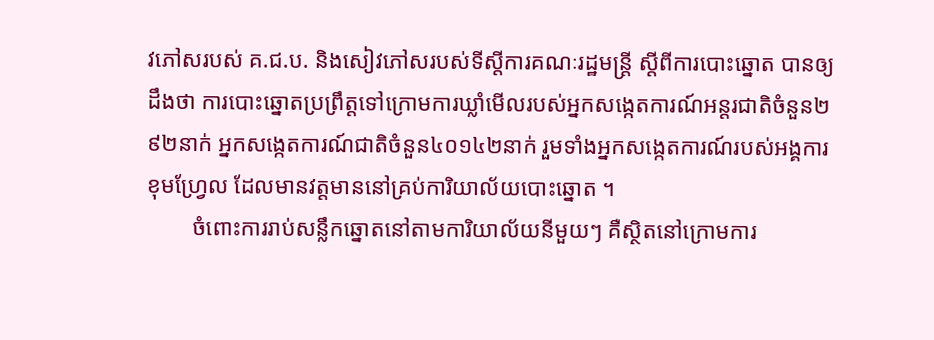វភៅសរបស់ គ.ជ.ប. និងសៀវភៅសរបស់ទីស្តីការគណៈរដ្ឋមន្ត្រី ស្តីពីការបោះឆ្នោត បានឲ្យដឹងថា ការបោះឆ្នោតប្រព្រឹត្តទៅក្រោមការឃ្លាំមើលរបស់អ្នកសង្កេតការណ៍អន្តរជាតិចំនួន២៩២នាក់ អ្នកសង្កេតការណ៍ជាតិចំនួន៤០១៤២នាក់ រួមទាំងអ្នកសង្កេតការណ៍របស់អង្គការខុមហ្វ្រែល ដែលមានវត្តមាននៅគ្រប់ការិយាល័យបោះឆ្នោត ។
        ចំពោះការរាប់សន្លឹកឆ្នោតនៅតាមការិយាល័យនីមួយៗ គឺស្ថិតនៅក្រោមការ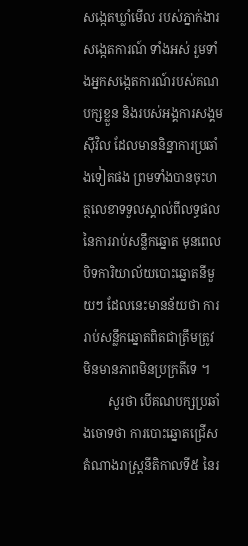សង្កេតឃ្លាំមើល របស់ភ្នាក់ងារសង្កេតការណ៍ ទាំងអស់ រួមទាំងអ្នកសង្កេតការណ៍របស់គណបក្សខ្លួន និងរបស់អង្គការសង្គមស៊ីវិល ដែលមាននិន្នាការប្រឆាំងទៀតផង ព្រមទាំងបានចុះហត្ថលេខាទទួលស្គាល់ពីលទ្ធផល នៃការរាប់សន្លឹកឆ្នោត មុនពេលបិទការិយាល័យបោះឆ្នោតនីមួយៗ ដែលនេះមានន័យថា ការរាប់សន្លឹកឆ្នោតពិតជាត្រឹមត្រូវ មិនមានភាពមិនប្រក្រតីទេ ។
        សួរថា បើគណបក្សប្រឆាំងចោទថា ការបោះឆ្នោតជ្រើសតំណាងរាស្ត្រនីតិកាលទី៥ នៃរ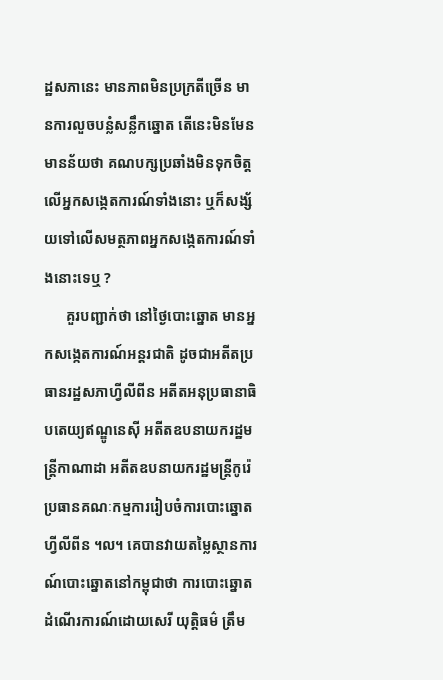ដ្ឋសភានេះ មានភាពមិនប្រក្រតីច្រើន មានការលួចបន្លំសន្លឹកឆ្នោត តើនេះមិនមែនមានន័យថា គណបក្សប្រឆាំងមិនទុកចិត្តលើអ្នកសង្កេតការណ៍ទាំងនោះ ឬក៏សង្ស័យទៅលើសមត្ថភាពអ្នកសង្កេតការណ៍ទាំងនោះទេឬ ?
      គួរបញ្ជាក់ថា នៅថ្ងៃបោះឆ្នោត មានអ្នកសង្កេតការណ៍អន្តរជាតិ ដូចជាអតីតប្រធានរដ្ឋសភាហ្វីលីពីន អតីតអនុប្រធានាធិបតេយ្យឥណ្ឌូនេស៊ី អតីតឧបនាយករដ្ឋមន្ត្រីកាណាដា អតីតឧបនាយករដ្ឋមន្ត្រីកូរ៉េ ប្រធានគណៈកម្មការរៀបចំការបោះឆ្នោតហ្វីលីពីន ។ល។ គេបានវាយតម្លៃស្ថានការណ៍បោះឆ្នោតនៅកម្ពុជាថា ការបោះឆ្នោតដំណើរការណ៍ដោយសេរី យុត្តិធម៌ ត្រឹម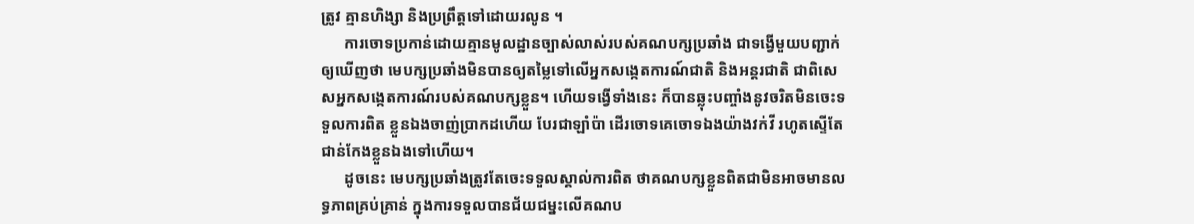ត្រូវ គ្មានហិង្សា និងប្រព្រឹត្តទៅដោយរលូន ។
      ការចោទប្រកាន់ដោយគ្មានមូលដ្ឋានច្បាស់លាស់របស់គណបក្សប្រឆាំង ជាទង្វើមួយបញ្ជាក់ឲ្យឃើញថា មេបក្សប្រឆាំងមិនបានឲ្យតម្លៃទៅលើអ្នកសង្កេតការណ៍ជាតិ និងអន្តរជាតិ ជាពិសេសអ្នកសង្កេតការណ៍របស់គណបក្សខ្លួន។ ហើយទង្វើទាំងនេះ ក៏បានឆ្លុះបញ្ចាំងនូវចរិតមិនចេះទទួលការពិត ខ្លួនឯងចាញ់ប្រាកដហើយ បែរជាឡាំប៉ា ដើរចោទគេចោទឯងយ៉ាងវក់វី រហូតស្ទើតែជាន់កែងខ្លួនឯងទៅហើយ។
      ដូចនេះ មេបក្សប្រឆាំងត្រូវតែចេះទទួលស្គាល់ការពិត ថាគណបក្សខ្លួនពិតជាមិនអាចមានលទ្ធភាពគ្រប់គ្រាន់ ក្នុងការទទួលបានជ័យជម្នះលើគណប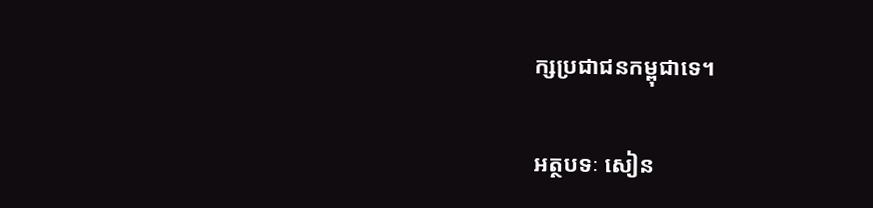ក្សប្រជាជនកម្ពុជាទេ។

អត្ថបទៈ សៀន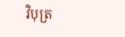វិបុត្រ